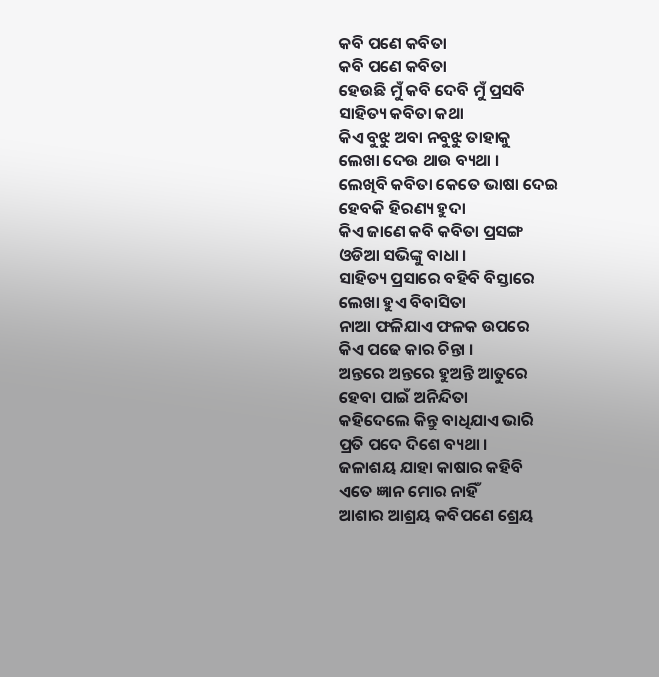କବି ପଣେ କବିତା
କବି ପଣେ କବିତା
ହେଉଛି ମୁଁ କବି ଦେବି ମୁଁ ପ୍ରସବି
ସାହିତ୍ୟ କବିତା କଥା
କିଏ ବୁଝୁ ଅବା ନବୁଝୁ ତାହାକୁ
ଲେଖା ଦେଉ ଥାଉ ବ୍ୟଥା ।
ଲେଖିବି କବିତା କେତେ ଭାଷା ଦେଇ
ହେବକି ହିରଣ୍ୟ ହୁଦା
କିଏ ଜାଣେ କବି କବିତା ପ୍ରସଙ୍ଗ
ଓଡିଆ ସଭିଙ୍କୁ ବାଧା ।
ସାହିତ୍ୟ ପ୍ରସାରେ ବହିବି ବିସ୍ତାରେ
ଲେଖା ହୁଏ ବିବାସିତା
ନାଆ ଫଳିଯାଏ ଫଳକ ଉପରେ
କିଏ ପଢେ କାର ଚିନ୍ତା ।
ଅନ୍ତରେ ଅନ୍ତରେ ହୁଅନ୍ତି ଆତୁରେ
ହେବା ପାଇଁ ଅନିନ୍ଦିତା
କହିଦେଲେ କିନ୍ତୁ ବାଧିଯାଏ ଭାରି
ପ୍ରତି ପଦେ ଦିଶେ ବ୍ୟଥା ।
ଜଳାଶୟ ଯାହା କାଷାର କହିବି
ଏତେ ଜ୍ଞାନ ମୋର ନାହିଁ
ଆଶାର ଆଶ୍ରୟ କବିପଣେ ଶ୍ରେୟ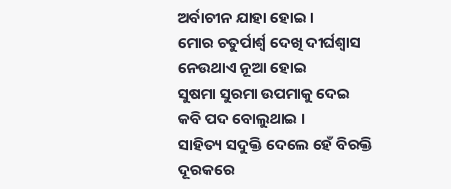ଅର୍ବାଚୀନ ଯାହା ହୋଇ ।
ମୋର ଚତୁର୍ପାର୍ଶ୍ଵ ଦେଖି ଦୀର୍ଘଶ୍ବାସ
ନେଉଥାଏ ନୂଆ ହୋଇ
ସୁଷମା ସୁରମା ଉପମାକୁ ଦେଇ
କବି ପଦ ବୋଲୁଥାଇ ।
ସାହିତ୍ୟ ସଦୁକ୍ତି ଦେଲେ ହେଁ ବିରକ୍ତି
ଦୂରକରେ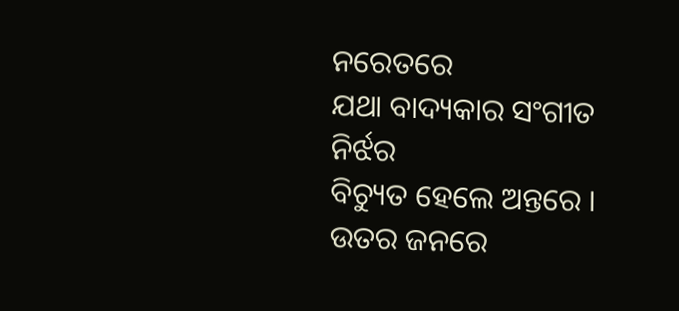ନରେତରେ
ଯଥା ବାଦ୍ୟକାର ସଂଗୀତ ନିର୍ଝର
ବିଚ୍ୟୁତ ହେଲେ ଅନ୍ତରେ ।
ଉତର ଜନରେ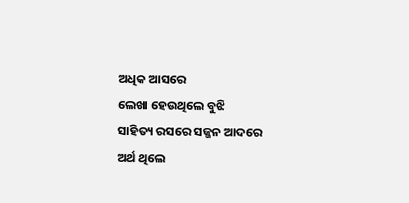ଅଧିକ ଆସରେ
ଲେଖା ହେଉଥିଲେ ବୁଝି
ସାହିତ୍ୟ ରସରେ ସଜ୍ଜନ ଆଦରେ
ଅର୍ଥ ଥିଲେ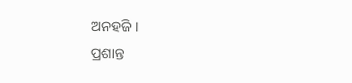ଅନହଜି ।
ପ୍ରଶାନ୍ତ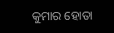କୁମାର ହୋତା